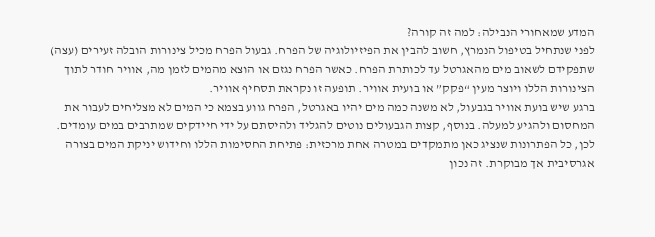המדע שמאחורי הנבילה: למה זה קורה?
לפני שנתחיל בטיפול הנמרץ, חשוב להבין את הפיזיולוגיה של הפרח. גבעול הפרח מכיל צינורות הובלה זעירים (עצה) שתפקידם לשאוב מים מהאגרטל עד לכותרת הפרח. כאשר הפרח נגזם או הוצא מהמים לזמן מה, אוויר חודר לתוך הצינורות הללו ויוצר מעין “פקק” או בועית אוויר. תופעה זו נקראת תסחיף אוויר.
ברגע שיש בועת אוויר בגבעול, לא משנה כמה מים יהיו באגרטל, הפרח גווע בצמא כי המים לא מצליחים לעבור את המחסום ולהגיע למעלה. בנוסף, קצות הגבעולים נוטים להגליד ולהיסתם על ידי חיידקים שמתרבים במים עומדים.
לכן, כל הפתרונות שנציג כאן מתמקדים במטרה אחת מרכזית: פתיחת החסימות הללו וחידוש יניקת המים בצורה אגרסיבית אך מבוקרת. זה נכון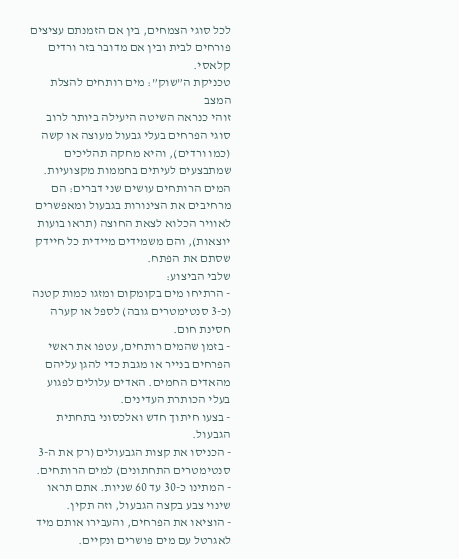לכל סוגי הצמחים, בין אם הזמנתם עציצים פורחים לבית ובין אם מדובר בזר ורדים קלאסי.
טכניקת ה”שוק”: מים רותחים להצלת המצב
זוהי כנראה השיטה היעילה ביותר לרוב סוגי הפרחים בעלי גבעול מעוצה או קשה (כמו ורדים), והיא מחקה תהליכים שמתבצעים לעיתים בחממות מקצועיות. המים הרותחים עושים שני דברים: הם מרחיבים את הצינורות בגבעול ומאפשרים לאוויר הכלוא לצאת החוצה (תראו בועות יוצאות), והם משמידים מיידית כל חיידק שסתם את הפתח.
שלבי הביצוע:
- הרתיחו מים בקומקום ומזגו כמות קטנה (כ-3 סנטימטרים גובה) לספל או קערה חסינת חום.
- בזמן שהמים רותחים, עטפו את ראשי הפרחים בנייר או מגבת כדי להגן עליהם מהאדים החמים. האדים עלולים לפגוע בעלי הכותרת העדינים.
- בצעו חיתוך חדש ואלכסוני בתחתית הגבעול.
- הכניסו את קצות הגבעולים (רק את ה-3 סנטימטרים התחתונים) למים הרותחים.
- המתינו כ-30 עד 60 שניות. אתם תראו שינוי צבע בקצה הגבעול, וזה תקין.
- הוציאו את הפרחים, והעבירו אותם מיד לאגרטל עם מים פושרים ונקיים.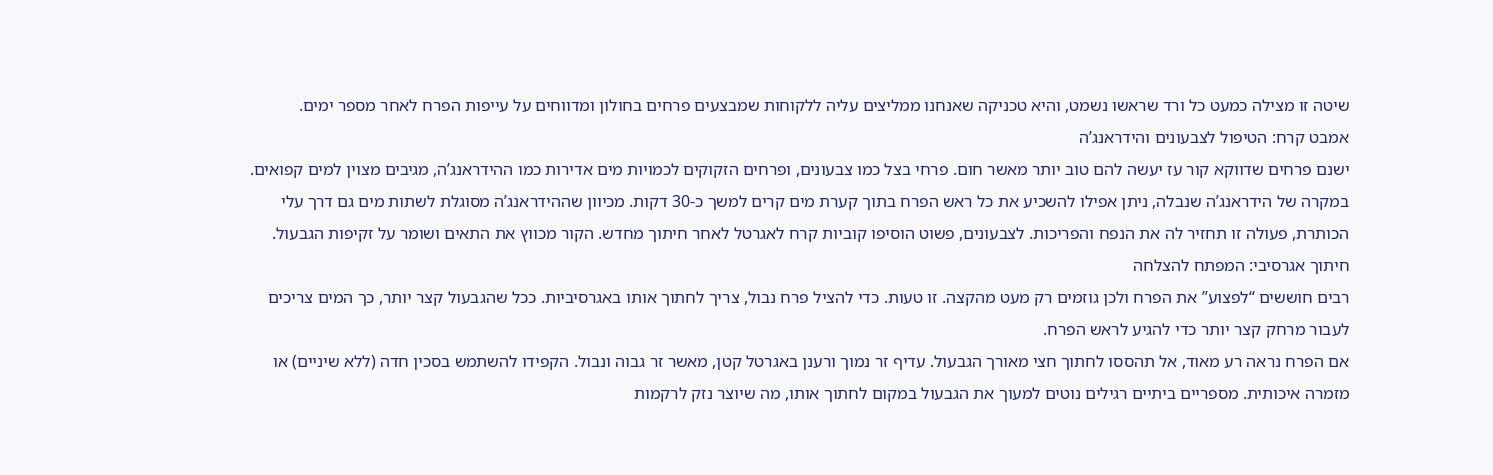שיטה זו מצילה כמעט כל ורד שראשו נשמט, והיא טכניקה שאנחנו ממליצים עליה ללקוחות שמבצעים פרחים בחולון ומדווחים על עייפות הפרח לאחר מספר ימים.
אמבט קרח: הטיפול לצבעונים והידראנג’ה
ישנם פרחים שדווקא קור עז יעשה להם טוב יותר מאשר חום. פרחי בצל כמו צבעונים, ופרחים הזקוקים לכמויות מים אדירות כמו ההידראנג’ה, מגיבים מצוין למים קפואים.
במקרה של הידראנג’ה שנבלה, ניתן אפילו להשכיע את כל ראש הפרח בתוך קערת מים קרים למשך כ-30 דקות. מכיוון שההידראנג’ה מסוגלת לשתות מים גם דרך עלי הכותרת, פעולה זו תחזיר לה את הנפח והפריכות. לצבעונים, פשוט הוסיפו קוביות קרח לאגרטל לאחר חיתוך מחדש. הקור מכווץ את התאים ושומר על זקיפות הגבעול.
חיתוך אגרסיבי: המפתח להצלחה
רבים חוששים “לפצוע” את הפרח ולכן גוזמים רק מעט מהקצה. זו טעות. כדי להציל פרח נבול, צריך לחתוך אותו באגרסיביות. ככל שהגבעול קצר יותר, כך המים צריכים לעבור מרחק קצר יותר כדי להגיע לראש הפרח.
אם הפרח נראה רע מאוד, אל תהססו לחתוך חצי מאורך הגבעול. עדיף זר נמוך ורענן באגרטל קטן, מאשר זר גבוה ונבול. הקפידו להשתמש בסכין חדה (ללא שיניים) או מזמרה איכותית. מספריים ביתיים רגילים נוטים למעוך את הגבעול במקום לחתוך אותו, מה שיוצר נזק לרקמות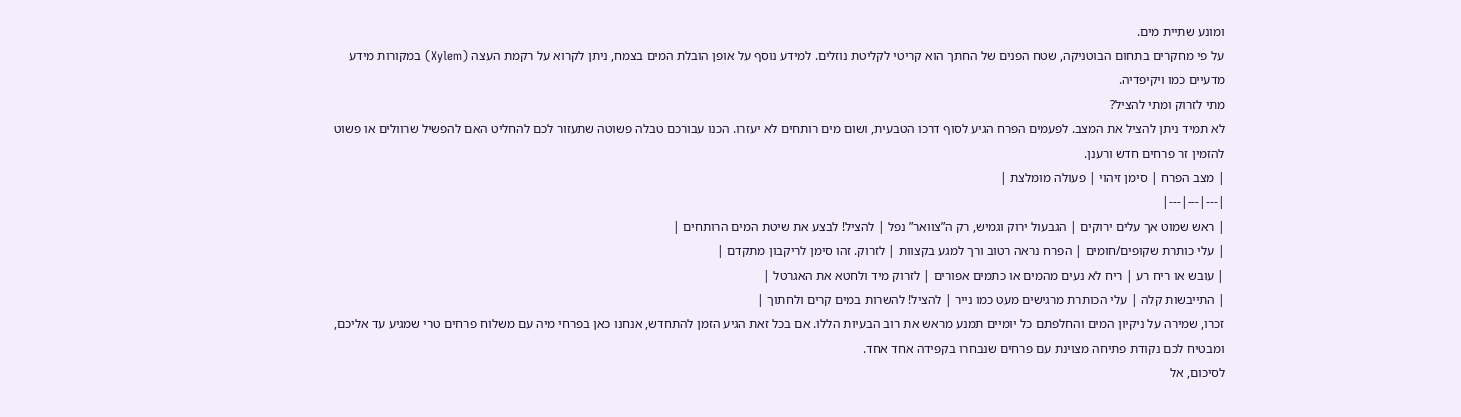ומונע שתיית מים.
על פי מחקרים בתחום הבוטניקה, שטח הפנים של החתך הוא קריטי לקליטת נוזלים. למידע נוסף על אופן הובלת המים בצמח, ניתן לקרוא על רקמת העצה (Xylem) במקורות מידע מדעיים כמו ויקיפדיה.
מתי לזרוק ומתי להציל?
לא תמיד ניתן להציל את המצב. לפעמים הפרח הגיע לסוף דרכו הטבעית, ושום מים רותחים לא יעזרו. הכנו עבורכם טבלה פשוטה שתעזור לכם להחליט האם להפשיל שרוולים או פשוט להזמין זר פרחים חדש ורענן.
| מצב הפרח | סימן זיהוי | פעולה מומלצת |
|---|---|---|
| ראש שמוט אך עלים ירוקים | הגבעול ירוק וגמיש, רק ה”צוואר” נפל | להציל! לבצע את שיטת המים הרותחים |
| עלי כותרת שקופים/חומים | הפרח נראה רטוב ורך למגע בקצוות | לזרוק. זהו סימן לריקבון מתקדם |
| עובש או ריח רע | ריח לא נעים מהמים או כתמים אפורים | לזרוק מיד ולחטא את האגרטל |
| התייבשות קלה | עלי הכותרת מרגישים מעט כמו נייר | להציל! להשרות במים קרים ולחתוך |
זכרו, שמירה על ניקיון המים והחלפתם כל יומיים תמנע מראש את רוב הבעיות הללו. אם בכל זאת הגיע הזמן להתחדש, אנחנו כאן בפרחי מיה עם משלוח פרחים טרי שמגיע עד אליכם, ומבטיח לכם נקודת פתיחה מצוינת עם פרחים שנבחרו בקפידה אחד אחד.
לסיכום, אל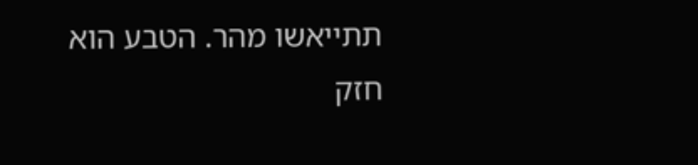תתייאשו מהר. הטבע הוא חזק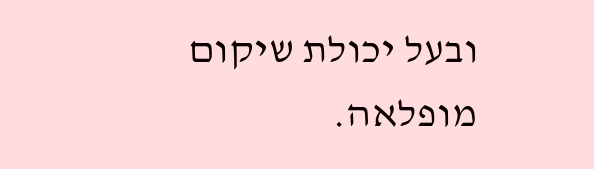ובעל יכולת שיקום מופלאה.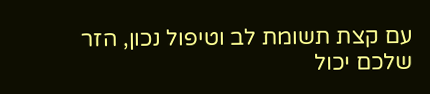עם קצת תשומת לב וטיפול נכון, הזר שלכם יכול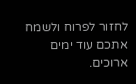לחזור לפרוח ולשמח אתכם עוד ימים ארוכים.